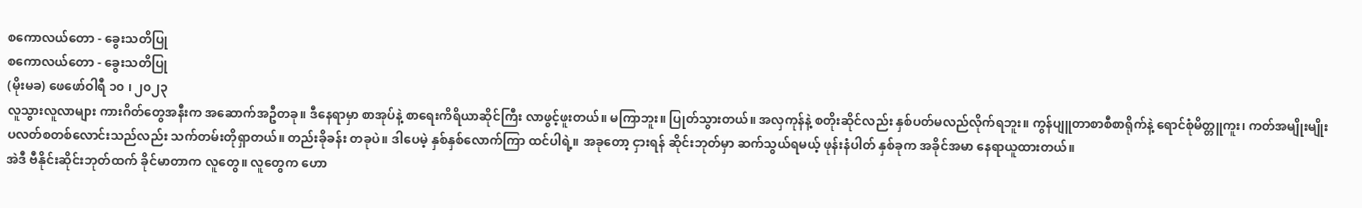စကောလယ်တော - ခွေးသတိပြု
စကောလယ်တော - ခွေးသတိပြု
(မိုးမခ) ဖေဖော်ဝါရီ ၁၀ ၊ ၂၀၂၃
လူသွားလူလာများ ကားဂိတ်တွေအနီးက အဆောက်အဦတခု။ ဒီနေရာမှာ စာအုပ်နဲ့ စာရေးကိရိယာဆိုင်ကြီး လာဖွင့်ဖူးတယ်။ မကြာဘူး။ ပြုတ်သွားတယ်။ အလှကုန်နဲ့ စတိုးဆိုင်လည်း နှစ်ပတ်မလည်လိုက်ရဘူး။ ကွန်ပျူတာစာစီစာရိုက်နဲ့ ရောင်စုံမိတ္တူကူး၊ ကတ်အမျိုးမျိုး ပလတ်စတစ်လောင်းသည်လည်း သက်တမ်းတိုရှာတယ်။ တည်းခိုခန်း တခုပဲ။ ဒါပေမဲ့ နှစ်နှစ်လောက်ကြာ ထင်ပါရဲ့။ အခုတော့ ငှားရန် ဆိုင်းဘုတ်မှာ ဆက်သွယ်ရမယ့် ဖုန်းနံပါတ် နှစ်ခုက အခိုင်အမာ နေရာယူထားတယ်။
အဲဒီ ဗီနိုင်းဆိုင်းဘုတ်ထက် ခိုင်မာတာက လူတွေ။ လူတွေက ဟော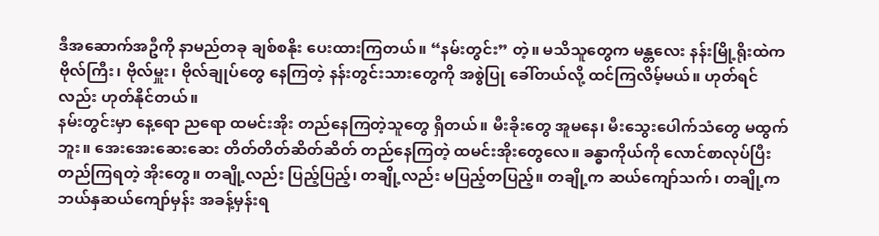ဒီအဆောက်အဦကို နာမည်တခု ချစ်စနိုး ပေးထားကြတယ်။ “နမ်းတွင်း” တဲ့။ မသိသူတွေက မန္တလေး နန်းမြို့ရိုးထဲက ဗိုလ်ကြီး၊ ဗိုလ်မှူး၊ ဗိုလ်ချုပ်တွေ နေကြတဲ့ နန်းတွင်းသားတွေကို အစွဲပြု ခေါ်တယ်လို့ ထင်ကြလိမ့်မယ်။ ဟုတ်ရင်လည်း ဟုတ်နိုင်တယ်။
နမ်းတွင်းမှာ နေ့ရော ညရော ထမင်းအိုး တည်နေကြတဲ့သူတွေ ရှိတယ်။ မီးခိုးတွေ အူမနေ၊ မီးသွေးပေါက်သံတွေ မထွက်ဘူး။ အေးအေးဆေးဆေး တိတ်တိတ်ဆိတ်ဆိတ် တည်နေကြတဲ့ ထမင်းအိုးတွေလေ။ ခန္ဓာကိုယ်ကို လောင်စာလုပ်ပြီး တည်ကြရတဲ့ အိုးတွေ။ တချို့လည်း ပြည့်ပြည့်၊ တချို့လည်း မပြည့်တပြည့်။ တချို့က ဆယ်ကျော်သက်၊ တချို့က ဘယ်နှဆယ်ကျော်မှန်း အခန့်မှန်းရ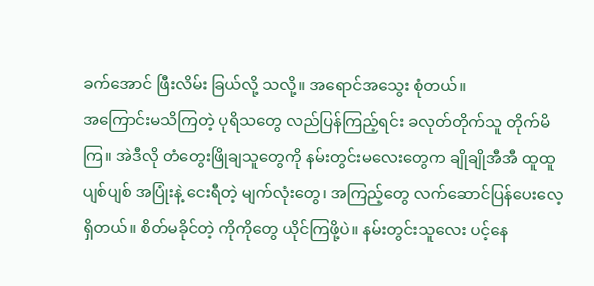ခက်အောင် ဖြီးလိမ်း ခြယ်လို့ သလို့။ အရောင်အသွေး စုံတယ်။
အကြောင်းမသိကြတဲ့ ပုရိသတွေ လည်ပြန်ကြည့်ရင်း ခလုတ်တိုက်သူ တိုက်မိကြ။ အဲဒီလို တံတွေးဖြိုချသူတွေကို နမ်းတွင်းမလေးတွေက ချိုချိုအီအီ ထူထူပျစ်ပျစ် အပြုံးနဲ့ ငေးရီတဲ့ မျက်လုံးတွေ၊ အကြည့်တွေ လက်ဆောင်ပြန်ပေးလေ့ရှိတယ်။ စိတ်မခိုင်တဲ့ ကိုကိုတွေ ယိုင်ကြဖို့ပဲ။ နမ်းတွင်းသူလေး ပင့်နေ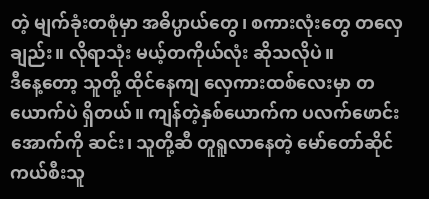တဲ့ မျက်ခုံးတစုံမှာ အဓိပ္ပာယ်တွေ၊ စကားလုံးတွေ တလှေချည်း။ လိုရာသုံး မယ့်တကိုယ်လုံး ဆိုသလိုပဲ။
ဒီနေ့တော့ သူတို့ ထိုင်နေကျ လှေကားထစ်လေးမှာ တယောက်ပဲ ရှိတယ်။ ကျန်တဲ့နှစ်ယောက်က ပလက်ဖောင်းအောက်ကို ဆင်း၊ သူတို့ဆီ တူရူလာနေတဲ့ မော်တော်ဆိုင်ကယ်စီးသူ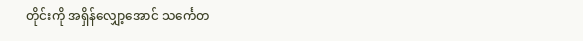တိုင်းကို အရှိန်လျှော့အောင် သင်္ကေတ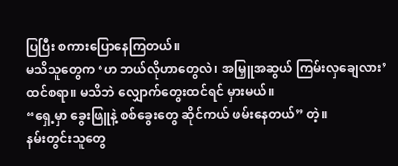ပြပြီး စကားပြောနေကြတယ်။
မသိသူတွေက ‘ဟ ဘယ်လိုဟာတွေလဲ၊ အမြှူအဆွယ် ကြမ်းလှချေလား’ ထင်စရာ။ မသိဘဲ လျှောက်တွေးထင်ရင် မှားမယ်။
“ရှေ့မှာ ခွေးဖြူနဲ့ စစ်ခွေးတွေ ဆိုင်ကယ် ဖမ်းနေတယ်” တဲ့။
နမ်းတွင်းသူတွေ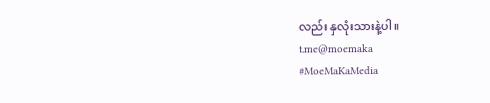လည်း နှလုံးသားနဲ့ပါ။
t.me@moemaka
#MoeMaKaMedia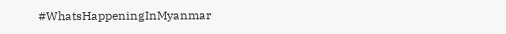#WhatsHappeningInMyanmar